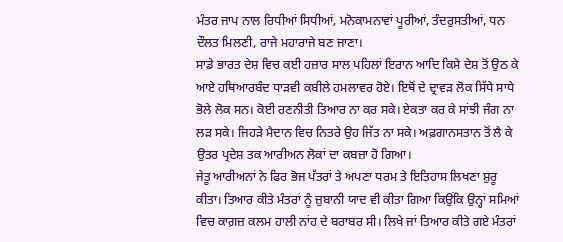ਮੰਤਰ ਜਾਪ ਨਾਲ ਰਿਧੀਆਂ ਸਿਧੀਆਂ, ਮਨੋਕਾਮਨਾਵਾਂ ਪੂਰੀਆਂ, ਤੰਦਰੁਸਤੀਆਂ, ਧਨ ਦੌਲਤ ਮਿਲਣੀ, ਰਾਜੇ ਮਹਾਰਾਜੇ ਬਣ ਜਾਣਾ।
ਸਾਡੇ ਭਾਰਤ ਦੇਸ਼ ਵਿਚ ਕਈ ਹਜ਼ਾਰ ਸਾਲ ਪਹਿਲਾਂ ਇਰਾਨ ਆਦਿ ਕਿਸੇ ਦੇਸ਼ ਤੋਂ ਉਠ ਕੇ ਆਏ ਹਥਿਆਰਬੰਦ ਧਾੜਵੀ ਕਬੀਲੇ ਹਮਲਾਵਰ ਹੋਏ। ਇਥੋਂ ਦੇ ਦ੍ਰਾਵੜ ਲੋਕ ਸਿੱਧੇ ਸਾਧੇ ਭੋਲੇ ਲੋਕ ਸਨ। ਕੋਈ ਰਣਨੀਤੀ ਤਿਆਰ ਨਾ ਕਰ ਸਕੇ। ਏਕਤਾ ਕਰ ਕੇ ਸਾਂਝੀ ਜੰਗ ਨਾ ਲੜ ਸਕੇ। ਜਿਹੜੇ ਮੈਦਾਨ ਵਿਚ ਨਿਤਰੇ ਉਹ ਜਿੱਤ ਨਾ ਸਕੇ। ਅਫ਼ਗਾਨਸਤਾਨ ਤੋਂ ਲੈ ਕੇ ਉਤਰ ਪ੍ਰਦੇਸ਼ ਤਕ ਆਰੀਅਨ ਲੋਕਾਂ ਦਾ ਕਬਜ਼ਾ ਹੋ ਗਿਆ।
ਜੇਤੂ ਆਰੀਅਨਾਂ ਨੇ ਫਿਰ ਭੋਜ ਪੱਤਰਾਂ ਤੇ ਅਪਣਾ ਧਰਮ ਤੇ ਇਤਿਹਾਸ ਲਿਖਣਾ ਸ਼ੁਰੂ ਕੀਤਾ। ਤਿਆਰ ਕੀਤੇ ਮੰਤਰਾਂ ਨੂੰ ਜ਼ੁਬਾਨੀ ਯਾਦ ਵੀ ਕੀਤਾ ਗਿਆ ਕਿਉਂਕਿ ਉਨ੍ਹਾਂ ਸਮਿਆਂ ਵਿਚ ਕਾਗ਼ਜ਼ ਕਲਮ ਹਾਲੀ ਨਾਂਹ ਦੇ ਬਰਾਬਰ ਸੀ। ਲਿਖੇ ਜਾਂ ਤਿਆਰ ਕੀਤੇ ਗਏ ਮੰਤਰਾਂ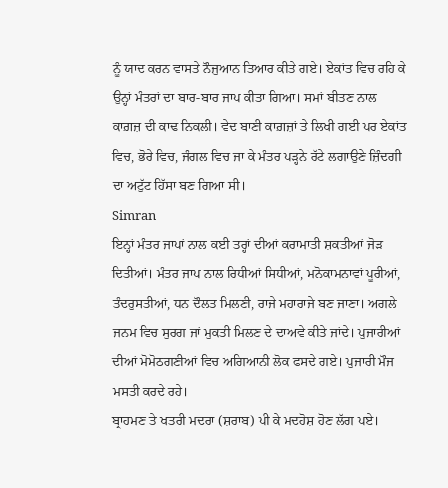ਨੂੰ ਯਾਦ ਕਰਨ ਵਾਸਤੇ ਨੌਜੁਆਨ ਤਿਆਰ ਕੀਤੇ ਗਏ। ਏਕਾਂਤ ਵਿਚ ਰਹਿ ਕੇ ਉਨ੍ਹਾਂ ਮੰਤਰਾਂ ਦਾ ਬਾਰ-ਬਾਰ ਜਾਪ ਕੀਤਾ ਗਿਆ। ਸਮਾਂ ਬੀਤਣ ਨਾਲ ਕਾਗ਼ਜ਼ ਦੀ ਕਾਢ ਨਿਕਲੀ। ਵੇਦ ਬਾਣੀ ਕਾਗ਼ਜ਼ਾਂ ਤੇ ਲਿਖੀ ਗਈ ਪਰ ਏਕਾਂਤ ਵਿਚ, ਭੋਰੇ ਵਿਚ, ਜੰਗਲ ਵਿਚ ਜਾ ਕੇ ਮੰਤਰ ਪੜ੍ਹਨੇ ਰੱਟੇ ਲਗਾਉਣੇ ਜ਼ਿੰਦਗੀ ਦਾ ਅਟੁੱਟ ਹਿੱਸਾ ਬਣ ਗਿਆ ਸੀ।
Simran
ਇਨ੍ਹਾਂ ਮੰਤਰ ਜਾਪਾਂ ਨਾਲ ਕਈ ਤਰ੍ਹਾਂ ਦੀਆਂ ਕਰਾਮਾਤੀ ਸ਼ਕਤੀਆਂ ਜੋੜ ਦਿਤੀਆਂ। ਮੰਤਰ ਜਾਪ ਨਾਲ ਰਿਧੀਆਂ ਸਿਧੀਆਂ, ਮਨੋਕਾਮਨਾਵਾਂ ਪੂਰੀਆਂ, ਤੰਦਰੁਸਤੀਆਂ, ਧਨ ਦੌਲਤ ਮਿਲਣੀ, ਰਾਜੇ ਮਹਾਰਾਜੇ ਬਣ ਜਾਣਾ। ਅਗਲੇ ਜਨਮ ਵਿਚ ਸੁਰਗ ਜਾਂ ਮੁਕਤੀ ਮਿਲਣ ਦੇ ਦਾਅਵੇ ਕੀਤੇ ਜਾਂਦੇ। ਪੁਜਾਰੀਆਂ ਦੀਆਂ ਮੋਮੋਠਗਣੀਆਂ ਵਿਚ ਅਗਿਆਨੀ ਲੋਕ ਫਸਦੇ ਗਏ। ਪੁਜਾਰੀ ਮੌਜ ਮਸਤੀ ਕਰਦੇ ਰਹੇ।
ਬ੍ਰਾਹਮਣ ਤੇ ਖਤਰੀ ਮਦਰਾ (ਸ਼ਰਾਬ) ਪੀ ਕੇ ਮਦਹੋਸ਼ ਹੋਣ ਲੱਗ ਪਏ।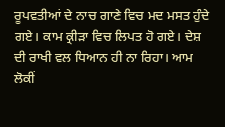ਰੂਪਵਤੀਆਂ ਦੇ ਨਾਚ ਗਾਣੇ ਵਿਚ ਮਦ ਮਸਤ ਹੁੰਦੇ ਗਏ। ਕਾਮ ਕ੍ਰੀੜਾ ਵਿਚ ਲਿਪਤ ਹੋ ਗਏ। ਦੇਸ਼ ਦੀ ਰਾਖੀ ਵਲ ਧਿਆਨ ਹੀ ਨਾ ਰਿਹਾ। ਆਮ ਲੋਕੀਂ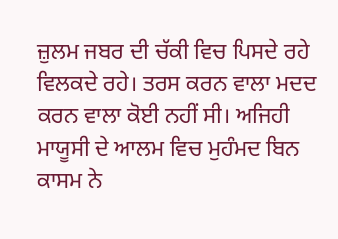ਜ਼ੁਲਮ ਜਬਰ ਦੀ ਚੱਕੀ ਵਿਚ ਪਿਸਦੇ ਰਹੇ ਵਿਲਕਦੇ ਰਹੇ। ਤਰਸ ਕਰਨ ਵਾਲਾ ਮਦਦ ਕਰਨ ਵਾਲਾ ਕੋਈ ਨਹੀਂ ਸੀ। ਅਜਿਹੀ ਮਾਯੂਸੀ ਦੇ ਆਲਮ ਵਿਚ ਮੁਹੰਮਦ ਬਿਨ ਕਾਸਮ ਨੇ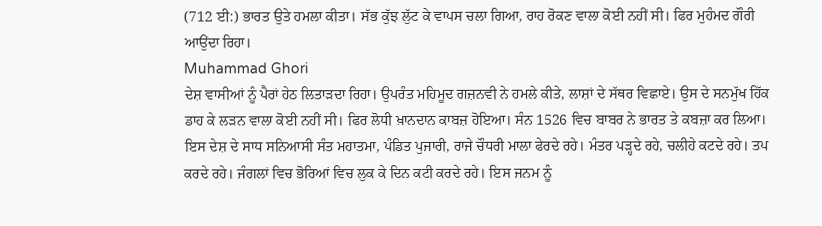(712 ਈ:) ਭਾਰਤ ਉਤੇ ਹਮਲਾ ਕੀਤਾ। ਸੱਭ ਕੁੱਝ ਲੁੱਟ ਕੇ ਵਾਪਸ ਚਲਾ ਗਿਆ, ਰਾਹ ਰੋਕਣ ਵਾਲਾ ਕੋਈ ਨਹੀਂ ਸੀ। ਫਿਰ ਮੁਹੰਮਦ ਗੌਰੀ ਆਉਂਦਾ ਰਿਹਾ।
Muhammad Ghori
ਦੇਸ਼ ਵਾਸੀਆਂ ਨੂੰ ਪੈਰਾਂ ਹੇਠ ਲਿਤਾੜਦਾ ਰਿਹਾ। ਉਪਰੰਤ ਮਹਿਮੂਦ ਗਜ਼ਨਵੀ ਨੇ ਹਮਲੇ ਕੀਤੇ, ਲਾਸ਼ਾਂ ਦੇ ਸੱਥਰ ਵਿਛਾਏ। ਉਸ ਦੇ ਸਨਮੁੱਖ ਹਿੱਕ ਡਾਹ ਕੇ ਲੜਨ ਵਾਲਾ ਕੋਈ ਨਹੀਂ ਸੀ। ਫਿਰ ਲੋਧੀ ਖ਼ਾਨਦਾਨ ਕਾਬਜ਼ ਹੋਇਆ। ਸੰਨ 1526 ਵਿਚ ਬਾਬਰ ਨੇ ਭਾਰਤ ਤੇ ਕਬਜ਼ਾ ਕਰ ਲਿਆ। ਇਸ ਦੇਸ਼ ਦੇ ਸਾਧ ਸਨਿਆਸੀ ਸੰਤ ਮਹਾਤਮਾ, ਪੰਡਿਤ ਪੁਜਾਰੀ, ਰਾਜੇ ਚੌਧਰੀ ਮਾਲਾ ਫੇਰਦੇ ਰਹੇ। ਮੰਤਰ ਪੜ੍ਹਦੇ ਰਹੇ, ਚਲੀਹੇ ਕਟਦੇ ਰਹੇ। ਤਪ ਕਰਦੇ ਰਹੇ। ਜੰਗਲਾਂ ਵਿਚ ਭੋਰਿਆਂ ਵਿਚ ਲੁਕ ਕੇ ਦਿਨ ਕਟੀ ਕਰਦੇ ਰਹੇ। ਇਸ ਜਨਮ ਨੂੰ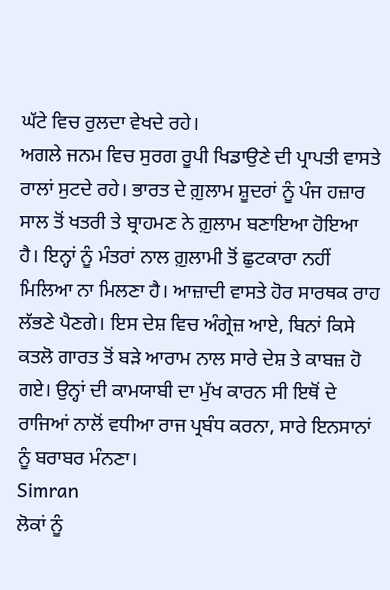ਘੱਟੇ ਵਿਚ ਰੁਲਦਾ ਵੇਖਦੇ ਰਹੇ।
ਅਗਲੇ ਜਨਮ ਵਿਚ ਸੁਰਗ ਰੂਪੀ ਖਿਡਾਉਣੇ ਦੀ ਪ੍ਰਾਪਤੀ ਵਾਸਤੇ ਰਾਲਾਂ ਸੁਟਦੇ ਰਹੇ। ਭਾਰਤ ਦੇ ਗ਼ੁਲਾਮ ਸ਼ੂਦਰਾਂ ਨੂੰ ਪੰਜ ਹਜ਼ਾਰ ਸਾਲ ਤੋਂ ਖਤਰੀ ਤੇ ਬ੍ਰਾਹਮਣ ਨੇ ਗ਼ੁਲਾਮ ਬਣਾਇਆ ਹੋਇਆ ਹੈ। ਇਨ੍ਹਾਂ ਨੂੰ ਮੰਤਰਾਂ ਨਾਲ ਗ਼ੁਲਾਮੀ ਤੋਂ ਛੁਟਕਾਰਾ ਨਹੀਂ ਮਿਲਿਆ ਨਾ ਮਿਲਣਾ ਹੈ। ਆਜ਼ਾਦੀ ਵਾਸਤੇ ਹੋਰ ਸਾਰਥਕ ਰਾਹ ਲੱਭਣੇ ਪੈਣਗੇ। ਇਸ ਦੇਸ਼ ਵਿਚ ਅੰਗ੍ਰੇਜ਼ ਆਏ, ਬਿਨਾਂ ਕਿਸੇ ਕਤਲੋ ਗਾਰਤ ਤੋਂ ਬੜੇ ਆਰਾਮ ਨਾਲ ਸਾਰੇ ਦੇਸ਼ ਤੇ ਕਾਬਜ਼ ਹੋ ਗਏ। ਉਨ੍ਹਾਂ ਦੀ ਕਾਮਯਾਬੀ ਦਾ ਮੁੱਖ ਕਾਰਨ ਸੀ ਇਥੋਂ ਦੇ ਰਾਜਿਆਂ ਨਾਲੋਂ ਵਧੀਆ ਰਾਜ ਪ੍ਰਬੰਧ ਕਰਨਾ, ਸਾਰੇ ਇਨਸਾਨਾਂ ਨੂੰ ਬਰਾਬਰ ਮੰਨਣਾ।
Simran
ਲੋਕਾਂ ਨੂੰ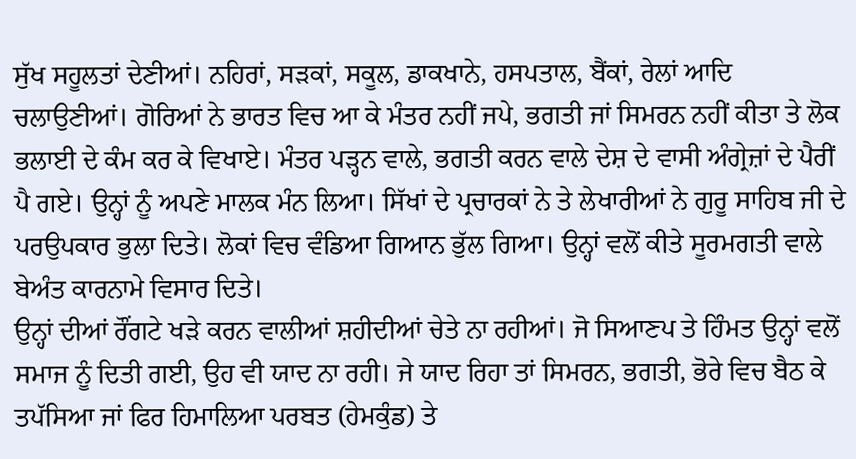ਸੁੱਖ ਸਹੂਲਤਾਂ ਦੇਣੀਆਂ। ਨਹਿਰਾਂ, ਸੜਕਾਂ, ਸਕੂਲ, ਡਾਕਖਾਨੇ, ਹਸਪਤਾਲ, ਬੈਂਕਾਂ, ਰੇਲਾਂ ਆਦਿ ਚਲਾਉਣੀਆਂ। ਗੋਰਿਆਂ ਨੇ ਭਾਰਤ ਵਿਚ ਆ ਕੇ ਮੰਤਰ ਨਹੀਂ ਜਪੇ, ਭਗਤੀ ਜਾਂ ਸਿਮਰਨ ਨਹੀਂ ਕੀਤਾ ਤੇ ਲੋਕ ਭਲਾਈ ਦੇ ਕੰਮ ਕਰ ਕੇ ਵਿਖਾਏ। ਮੰਤਰ ਪੜ੍ਹਨ ਵਾਲੇ, ਭਗਤੀ ਕਰਨ ਵਾਲੇ ਦੇਸ਼ ਦੇ ਵਾਸੀ ਅੰਗ੍ਰੇਜ਼ਾਂ ਦੇ ਪੈਰੀਂ ਪੈ ਗਏ। ਉਨ੍ਹਾਂ ਨੂੰ ਅਪਣੇ ਮਾਲਕ ਮੰਨ ਲਿਆ। ਸਿੱਖਾਂ ਦੇ ਪ੍ਰਚਾਰਕਾਂ ਨੇ ਤੇ ਲੇਖਾਰੀਆਂ ਨੇ ਗੁਰੂ ਸਾਹਿਬ ਜੀ ਦੇ ਪਰਉਪਕਾਰ ਭੁਲਾ ਦਿਤੇ। ਲੋਕਾਂ ਵਿਚ ਵੰਡਿਆ ਗਿਆਨ ਭੁੱਲ ਗਿਆ। ਉਨ੍ਹਾਂ ਵਲੋਂ ਕੀਤੇ ਸੂਰਮਗਤੀ ਵਾਲੇ ਬੇਅੰਤ ਕਾਰਨਾਮੇ ਵਿਸਾਰ ਦਿਤੇ।
ਉਨ੍ਹਾਂ ਦੀਆਂ ਰੌਂਗਟੇ ਖੜੇ ਕਰਨ ਵਾਲੀਆਂ ਸ਼ਹੀਦੀਆਂ ਚੇਤੇ ਨਾ ਰਹੀਆਂ। ਜੋ ਸਿਆਣਪ ਤੇ ਹਿੰਮਤ ਉਨ੍ਹਾਂ ਵਲੋਂ ਸਮਾਜ ਨੂੰ ਦਿਤੀ ਗਈ, ਉਹ ਵੀ ਯਾਦ ਨਾ ਰਹੀ। ਜੇ ਯਾਦ ਰਿਹਾ ਤਾਂ ਸਿਮਰਨ, ਭਗਤੀ, ਭੋਰੇ ਵਿਚ ਬੈਠ ਕੇ ਤਪੱਸਿਆ ਜਾਂ ਫਿਰ ਹਿਮਾਲਿਆ ਪਰਬਤ (ਹੇਮਕੁੰਡ) ਤੇ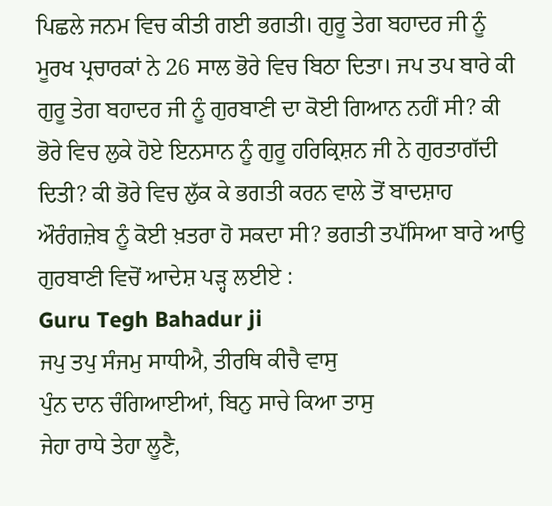ਪਿਛਲੇ ਜਨਮ ਵਿਚ ਕੀਤੀ ਗਈ ਭਗਤੀ। ਗੁਰੂ ਤੇਗ ਬਹਾਦਰ ਜੀ ਨੂੰ ਮੂਰਖ ਪ੍ਰਚਾਰਕਾਂ ਨੇ 26 ਸਾਲ ਭੋਰੇ ਵਿਚ ਬਿਠਾ ਦਿਤਾ। ਜਪ ਤਪ ਬਾਰੇ ਕੀ ਗੁਰੂ ਤੇਗ ਬਹਾਦਰ ਜੀ ਨੂੰ ਗੁਰਬਾਣੀ ਦਾ ਕੋਈ ਗਿਆਨ ਨਹੀਂ ਸੀ? ਕੀ ਭੋਰੇ ਵਿਚ ਲੁਕੇ ਹੋਏ ਇਨਸਾਨ ਨੂੰ ਗੁਰੂ ਹਰਿਕ੍ਰਿਸ਼ਨ ਜੀ ਨੇ ਗੁਰਤਾਗੱਦੀ ਦਿਤੀ? ਕੀ ਭੋਰੇ ਵਿਚ ਲੁੱਕ ਕੇ ਭਗਤੀ ਕਰਨ ਵਾਲੇ ਤੋਂ ਬਾਦਸ਼ਾਹ ਔਰੰਗਜ਼ੇਬ ਨੂੰ ਕੋਈ ਖ਼ਤਰਾ ਹੋ ਸਕਦਾ ਸੀ? ਭਗਤੀ ਤਪੱਸਿਆ ਬਾਰੇ ਆਉ ਗੁਰਬਾਣੀ ਵਿਚੋਂ ਆਦੇਸ਼ ਪੜ੍ਹ ਲਈਏ :
Guru Tegh Bahadur ji
ਜਪੁ ਤਪੁ ਸੰਜਮੁ ਸਾਧੀਐ, ਤੀਰਥਿ ਕੀਚੈ ਵਾਸੁ
ਪੁੰਨ ਦਾਨ ਚੰਗਿਆਈਆਂ, ਬਿਨੁ ਸਾਚੇ ਕਿਆ ਤਾਸੁ
ਜੇਹਾ ਰਾਧੇ ਤੇਹਾ ਲੂਣੈ,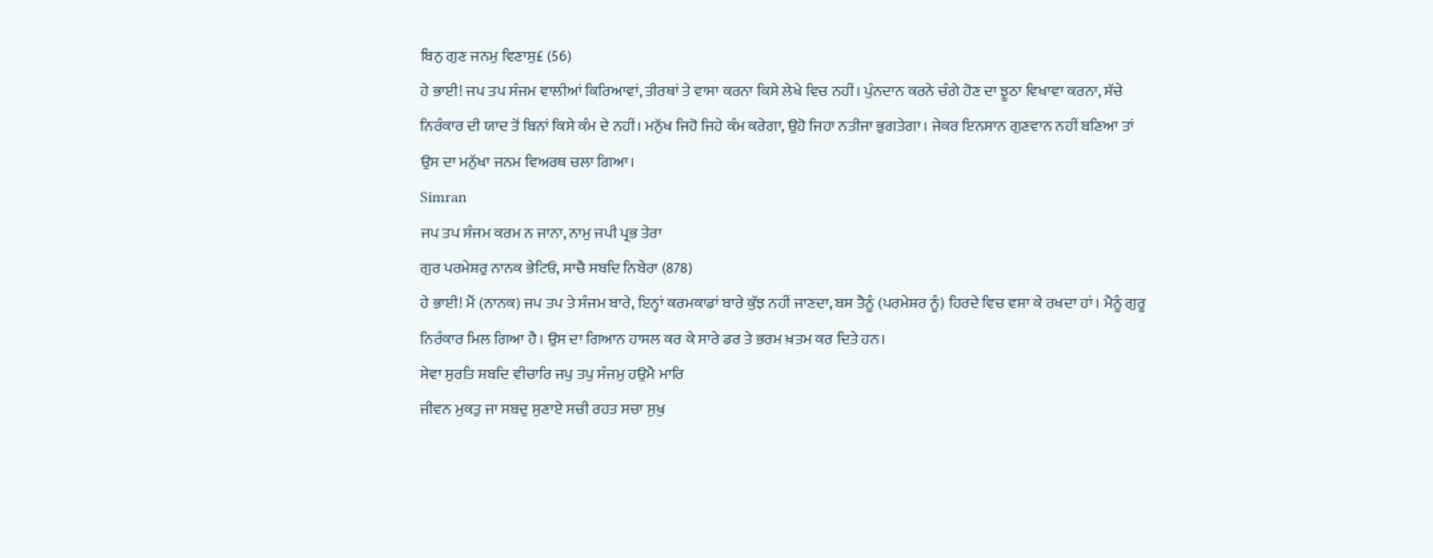ਬਿਨੁ ਗੁਣ ਜਨਮੁ ਵਿਣਾਸੁ£ (56)
ਹੇ ਭਾਈ! ਜਪ ਤਪ ਸੰਜਮ ਵਾਲੀਆਂ ਕਿਰਿਆਵਾਂ, ਤੀਰਥਾਂ ਤੇ ਵਾਸਾ ਕਰਨਾ ਕਿਸੇ ਲੇਖੇ ਵਿਚ ਨਹੀਂ। ਪੁੰਨਦਾਨ ਕਰਨੇ ਚੰਗੇ ਹੋਣ ਦਾ ਝੂਠਾ ਵਿਖਾਵਾ ਕਰਨਾ, ਸੱਚੇ ਨਿਰੰਕਾਰ ਦੀ ਯਾਦ ਤੋਂ ਬਿਨਾਂ ਕਿਸੇ ਕੰਮ ਦੇ ਨਹੀਂ। ਮਨੁੱਖ ਜਿਹੋ ਜਿਹੇ ਕੰਮ ਕਰੇਗਾ, ਉਹੋ ਜਿਹਾ ਨਤੀਜਾ ਭੁਗਤੇਗਾ। ਜੇਕਰ ਇਨਸਾਨ ਗੁਣਵਾਨ ਨਹੀਂ ਬਣਿਆ ਤਾਂ ਉਸ ਦਾ ਮਨੁੱਖਾ ਜਨਮ ਵਿਅਰਥ ਚਲਾ ਗਿਆ।
Simran
ਜਪ ਤਪ ਸੰਜਮ ਕਰਮ ਨ ਜਾਨਾ, ਨਾਮੁ ਜਪੀ ਪ੍ਰਭ ਤੇਰਾ
ਗੁਰ ਪਰਮੇਸ਼ਰੁ ਨਾਨਕ ਭੇਟਿਓ, ਸਾਚੈ ਸਬਦਿ ਨਿਬੇਰਾ (878)
ਹੇ ਭਾਈ! ਮੈਂ (ਨਾਨਕ) ਜਪ ਤਪ ਤੇ ਸੰਜਮ ਬਾਰੇ, ਇਨ੍ਹਾਂ ਕਰਮਕਾਡਾਂ ਬਾਰੇ ਕੁੱਝ ਨਹੀਂ ਜਾਣਦਾ, ਬਸ ਤੈਨੂੰ (ਪਰਮੇਸ਼ਰ ਨੂੰ) ਹਿਰਦੇ ਵਿਚ ਵਸਾ ਕੇ ਰਖਦਾ ਹਾਂ। ਮੈਨੂੰ ਗੁਰੂ ਨਿਰੰਕਾਰ ਮਿਲ ਗਿਆ ਹੈ। ਉਸ ਦਾ ਗਿਆਨ ਹਾਸਲ ਕਰ ਕੇ ਸਾਰੇ ਡਰ ਤੇ ਭਰਮ ਖ਼ਤਮ ਕਰ ਦਿਤੇ ਹਨ।
ਸੇਵਾ ਸੁਰਤਿ ਸ਼ਬਦਿ ਵੀਚਾਰਿ ਜਪੁ ਤਪੁ ਸੰਜਮੁ ਹਉਮੈ ਮਾਰਿ
ਜੀਵਨ ਮੁਕਤੁ ਜਾ ਸਬਦੁ ਸੁਣਾਏ ਸਚੀ ਰਹਤ ਸਚਾ ਸੁਖੁ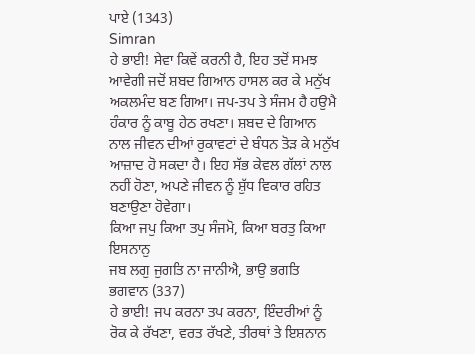ਪਾਏ (1343)
Simran
ਹੇ ਭਾਈ! ਸੇਵਾ ਕਿਵੇਂ ਕਰਨੀ ਹੈ, ਇਹ ਤਦੋਂ ਸਮਝ ਆਵੇਗੀ ਜਦੋਂ ਸ਼ਬਦ ਗਿਆਨ ਹਾਸਲ ਕਰ ਕੇ ਮਨੁੱਖ ਅਕਲਮੰਦ ਬਣ ਗਿਆ। ਜਪ-ਤਪ ਤੇ ਸੰਜਮ ਹੈ ਹਉਮੈ ਹੰਕਾਰ ਨੂੰ ਕਾਬੂ ਹੇਠ ਰਖਣਾ। ਸ਼ਬਦ ਦੇ ਗਿਆਨ ਨਾਲ ਜੀਵਨ ਦੀਆਂ ਰੁਕਾਵਟਾਂ ਦੇ ਬੰਧਨ ਤੋੜ ਕੇ ਮਨੁੱਖ ਆਜ਼ਾਦ ਹੋ ਸਕਦਾ ਹੈ। ਇਹ ਸੱਭ ਕੇਵਲ ਗੱਲਾਂ ਨਾਲ ਨਹੀਂ ਹੋਣਾ, ਅਪਣੇ ਜੀਵਨ ਨੂੰ ਸ਼ੁੱਧ ਵਿਕਾਰ ਰਹਿਤ ਬਣਾਉਣਾ ਹੋਵੇਗਾ।
ਕਿਆ ਜਪੁ ਕਿਆ ਤਪੁ ਸੰਜਮੋ, ਕਿਆ ਬਰਤੁ ਕਿਆ ਇਸਨਾਨੁ
ਜਬ ਲਗੁ ਜੁਗਤਿ ਨਾ ਜਾਨੀਐ, ਭਾਉ ਭਗਤਿ ਭਗਵਾਨ (337)
ਹੇ ਭਾਈ! ਜਪ ਕਰਨਾ ਤਪ ਕਰਨਾ, ਇੰਦਰੀਆਂ ਨੂੰ ਰੋਕ ਕੇ ਰੱਖਣਾ, ਵਰਤ ਰੱਖਣੇ, ਤੀਰਥਾਂ ਤੇ ਇਸ਼ਨਾਨ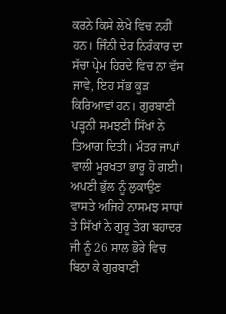ਕਰਨੇ ਕਿਸੇ ਲੇਖੇ ਵਿਚ ਨਹੀਂ ਹਨ। ਜਿੰਨੀ ਦੇਰ ਨਿਰੰਕਾਰ ਦਾ ਸੱਚਾ ਪ੍ਰੇਮ ਹਿਰਦੇ ਵਿਚ ਨਾ ਵੱਸ ਜਾਵੇ, ਇਹ ਸੱਭ ਕੂੜ ਕਿਰਿਆਵਾਂ ਹਨ। ਗੁਰਬਾਣੀ ਪੜ੍ਹਨੀ ਸਮਝਣੀ ਸਿੱਖਾਂ ਨੇ ਤਿਆਗ ਦਿਤੀ। ਮੰਤਰ ਜਾਪਾਂ ਵਾਲੀ ਮੂਰਖਤਾ ਭਾਰੂ ਹੋ ਗਈ। ਅਪਣੀ ਭੁੱਲ ਨੂੰ ਲੁਕਾਉਣ ਵਾਸਤੇ ਅਜਿਹੇ ਨਾਸਮਝ ਸਾਧਾਂ ਤੇ ਸਿੱਖਾਂ ਨੇ ਗੁਰੂ ਤੇਗ ਬਹਾਦਰ ਜੀ ਨੂੰ 26 ਸਾਲ ਭੋਰੇ ਵਿਚ ਬਿਠਾ ਕੇ ਗੁਰਬਾਣੀ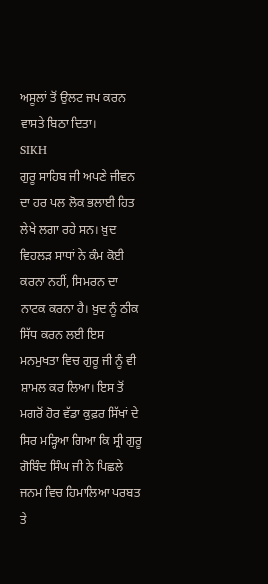ਅਸੂਲਾਂ ਤੋਂ ਉਲਟ ਜਪ ਕਰਨ ਵਾਸਤੇ ਬਿਠਾ ਦਿਤਾ।
SIKH
ਗੁਰੂ ਸਾਹਿਬ ਜੀ ਅਪਣੇ ਜੀਵਨ ਦਾ ਹਰ ਪਲ ਲੋਕ ਭਲਾਈ ਹਿਤ ਲੇਖੇ ਲਗਾ ਰਹੇ ਸਨ। ਖ਼ੁਦ ਵਿਹਲੜ ਸਾਧਾਂ ਨੇ ਕੰਮ ਕੋਈ ਕਰਨਾ ਨਹੀਂ, ਸਿਮਰਨ ਦਾ ਨਾਟਕ ਕਰਨਾ ਹੈ। ਖ਼ੁਦ ਨੂੰ ਠੀਕ ਸਿੱਧ ਕਰਨ ਲਈ ਇਸ ਮਨਮੁਖਤਾ ਵਿਚ ਗੁਰੂ ਜੀ ਨੂੰ ਵੀ ਸ਼ਾਮਲ ਕਰ ਲਿਆ। ਇਸ ਤੋਂ ਮਗਰੋਂ ਹੋਰ ਵੱਡਾ ਕੁਫ਼ਰ ਸਿੱਖਾਂ ਦੇ ਸਿਰ ਮੜ੍ਹਿਆ ਗਿਆ ਕਿ ਸ੍ਰੀ ਗੁਰੂ ਗੋਬਿੰਦ ਸਿੰਘ ਜੀ ਨੇ ਪਿਛਲੇ ਜਨਮ ਵਿਚ ਹਿਮਾਲਿਆ ਪਰਬਤ ਤੇ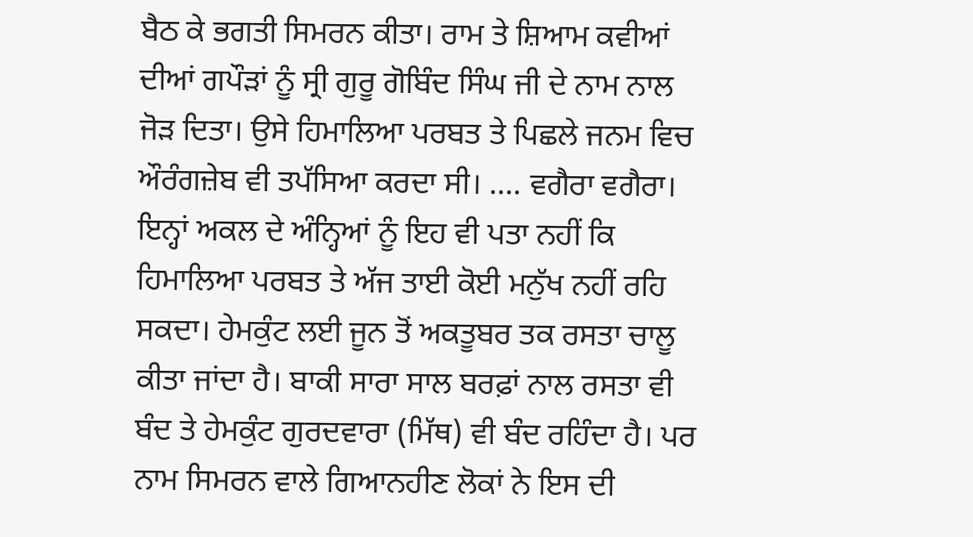ਬੈਠ ਕੇ ਭਗਤੀ ਸਿਮਰਨ ਕੀਤਾ। ਰਾਮ ਤੇ ਸ਼ਿਆਮ ਕਵੀਆਂ ਦੀਆਂ ਗਪੌੜਾਂ ਨੂੰ ਸ੍ਰੀ ਗੁਰੂ ਗੋਬਿੰਦ ਸਿੰਘ ਜੀ ਦੇ ਨਾਮ ਨਾਲ ਜੋੜ ਦਿਤਾ। ਉਸੇ ਹਿਮਾਲਿਆ ਪਰਬਤ ਤੇ ਪਿਛਲੇ ਜਨਮ ਵਿਚ ਔਰੰਗਜ਼ੇਬ ਵੀ ਤਪੱਸਿਆ ਕਰਦਾ ਸੀ। .... ਵਗੈਰਾ ਵਗੈਰਾ।
ਇਨ੍ਹਾਂ ਅਕਲ ਦੇ ਅੰਨ੍ਹਿਆਂ ਨੂੰ ਇਹ ਵੀ ਪਤਾ ਨਹੀਂ ਕਿ ਹਿਮਾਲਿਆ ਪਰਬਤ ਤੇ ਅੱਜ ਤਾਈ ਕੋਈ ਮਨੁੱਖ ਨਹੀਂ ਰਹਿ ਸਕਦਾ। ਹੇਮਕੁੰਟ ਲਈ ਜੂਨ ਤੋਂ ਅਕਤੂਬਰ ਤਕ ਰਸਤਾ ਚਾਲੂ ਕੀਤਾ ਜਾਂਦਾ ਹੈ। ਬਾਕੀ ਸਾਰਾ ਸਾਲ ਬਰਫ਼ਾਂ ਨਾਲ ਰਸਤਾ ਵੀ ਬੰਦ ਤੇ ਹੇਮਕੁੰਟ ਗੁਰਦਵਾਰਾ (ਮਿੱਥ) ਵੀ ਬੰਦ ਰਹਿੰਦਾ ਹੈ। ਪਰ ਨਾਮ ਸਿਮਰਨ ਵਾਲੇ ਗਿਆਨਹੀਣ ਲੋਕਾਂ ਨੇ ਇਸ ਦੀ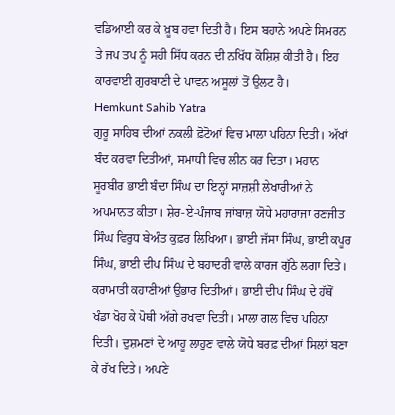ਵਡਿਆਈ ਕਰ ਕੇ ਖ਼ੂਬ ਹਵਾ ਦਿਤੀ ਹੈ। ਇਸ ਬਹਾਨੇ ਅਪਣੇ ਸਿਮਰਨ ਤੇ ਜਪ ਤਪ ਨੂੰ ਸਹੀ ਸਿੱਧ ਕਰਨ ਦੀ ਨਖਿੱਧ ਕੋਸ਼ਿਸ਼ ਕੀਤੀ ਹੈ। ਇਹ ਕਾਰਵਾਈ ਗੁਰਬਾਣੀ ਦੇ ਪਾਵਨ ਅਸੂਲਾਂ ਤੋਂ ਉਲਟ ਹੈ।
Hemkunt Sahib Yatra
ਗੁਰੂ ਸਾਹਿਬ ਦੀਆਂ ਨਕਲੀ ਫ਼ੋਟੋਆਂ ਵਿਚ ਮਾਲਾ ਪਹਿਨਾ ਦਿਤੀ। ਅੱਖਾਂ ਬੰਦ ਕਰਵਾ ਦਿਤੀਆਂ, ਸਮਾਧੀ ਵਿਚ ਲੀਨ ਕਰ ਦਿਤਾ। ਮਹਾਨ ਸੂਰਬੀਰ ਭਾਈ ਬੰਦਾ ਸਿੰਘ ਦਾ ਇਨ੍ਹਾਂ ਸਾਜ਼ਸ਼ੀ ਲੇਖਾਰੀਆਂ ਨੇ ਅਪਮਾਨਤ ਕੀਤਾ। ਸ਼ੇਰ-ਏ-ਪੰਜਾਬ ਜਾਂਬਾਜ਼ ਯੋਧੇ ਮਹਾਰਾਜਾ ਰਣਜੀਤ ਸਿੰਘ ਵਿਰੁਧ ਬੇਅੰਤ ਕੁਫ਼ਰ ਲਿਖਿਆ। ਭਾਈ ਜੱਸਾ ਸਿੰਘ, ਭਾਈ ਕਪੂਰ ਸਿੰਘ, ਭਾਈ ਦੀਪ ਸਿੰਘ ਦੇ ਬਹਾਦਰੀ ਵਾਲੇ ਕਾਰਜ ਗੁੱਠੇ ਲਗਾ ਦਿਤੇ। ਕਰਾਮਾਤੀ ਕਹਾਣੀਆਂ ਉਭਾਰ ਦਿਤੀਆਂ। ਭਾਈ ਦੀਪ ਸਿੰਘ ਦੇ ਹੱਥੋਂ ਖੰਡਾ ਖੋਹ ਕੇ ਪੋਥੀ ਅੱਗੇ ਰਖਵਾ ਦਿਤੀ। ਮਾਲਾ ਗਲ ਵਿਚ ਪਹਿਨਾ ਦਿਤੀ। ਦੁਸ਼ਮਣਾਂ ਦੇ ਆਹੂ ਲਾਹੁਣ ਵਾਲੇ ਯੋਧੇ ਬਰਫ਼ ਦੀਆਂ ਸਿਲਾਂ ਬਣਾ ਕੇ ਰੱਖ ਦਿਤੇ। ਅਪਣੇ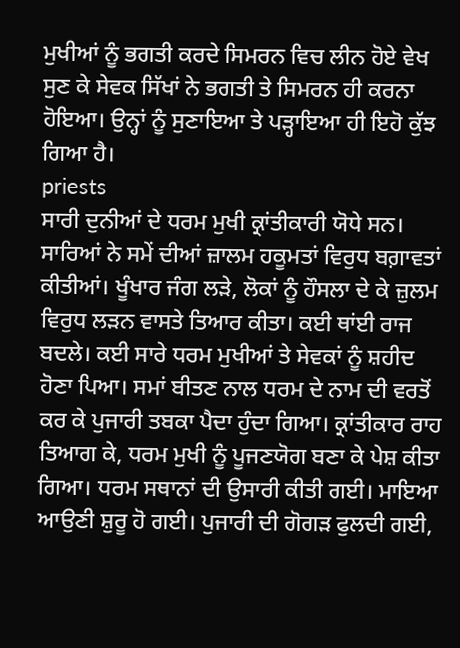ਮੁਖੀਆਂ ਨੂੰ ਭਗਤੀ ਕਰਦੇ ਸਿਮਰਨ ਵਿਚ ਲੀਨ ਹੋਏ ਵੇਖ ਸੁਣ ਕੇ ਸੇਵਕ ਸਿੱਖਾਂ ਨੇ ਭਗਤੀ ਤੇ ਸਿਮਰਨ ਹੀ ਕਰਨਾ ਹੋਇਆ। ਉਨ੍ਹਾਂ ਨੂੰ ਸੁਣਾਇਆ ਤੇ ਪੜ੍ਹਾਇਆ ਹੀ ਇਹੋ ਕੁੱਝ ਗਿਆ ਹੈ।
priests
ਸਾਰੀ ਦੁਨੀਆਂ ਦੇ ਧਰਮ ਮੁਖੀ ਕ੍ਰਾਂਤੀਕਾਰੀ ਯੋਧੇ ਸਨ। ਸਾਰਿਆਂ ਨੇ ਸਮੇਂ ਦੀਆਂ ਜ਼ਾਲਮ ਹਕੂਮਤਾਂ ਵਿਰੁਧ ਬਗ਼ਾਵਤਾਂ ਕੀਤੀਆਂ। ਖੂੰਖਾਰ ਜੰਗ ਲੜੇ, ਲੋਕਾਂ ਨੂੰ ਹੌਸਲਾ ਦੇ ਕੇ ਜ਼ੁਲਮ ਵਿਰੁਧ ਲੜਨ ਵਾਸਤੇ ਤਿਆਰ ਕੀਤਾ। ਕਈ ਥਾਂਈ ਰਾਜ ਬਦਲੇ। ਕਈ ਸਾਰੇ ਧਰਮ ਮੁਖੀਆਂ ਤੇ ਸੇਵਕਾਂ ਨੂੰ ਸ਼ਹੀਦ ਹੋਣਾ ਪਿਆ। ਸਮਾਂ ਬੀਤਣ ਨਾਲ ਧਰਮ ਦੇ ਨਾਮ ਦੀ ਵਰਤੋਂ ਕਰ ਕੇ ਪੁਜਾਰੀ ਤਬਕਾ ਪੈਦਾ ਹੁੰਦਾ ਗਿਆ। ਕ੍ਰਾਂਤੀਕਾਰ ਰਾਹ ਤਿਆਗ ਕੇ, ਧਰਮ ਮੁਖੀ ਨੂੰ ਪੂਜਣਯੋਗ ਬਣਾ ਕੇ ਪੇਸ਼ ਕੀਤਾ ਗਿਆ। ਧਰਮ ਸਥਾਨਾਂ ਦੀ ਉਸਾਰੀ ਕੀਤੀ ਗਈ। ਮਾਇਆ ਆਉਣੀ ਸ਼ੁਰੂ ਹੋ ਗਈ। ਪੁਜਾਰੀ ਦੀ ਗੋਗੜ ਫੁਲਦੀ ਗਈ,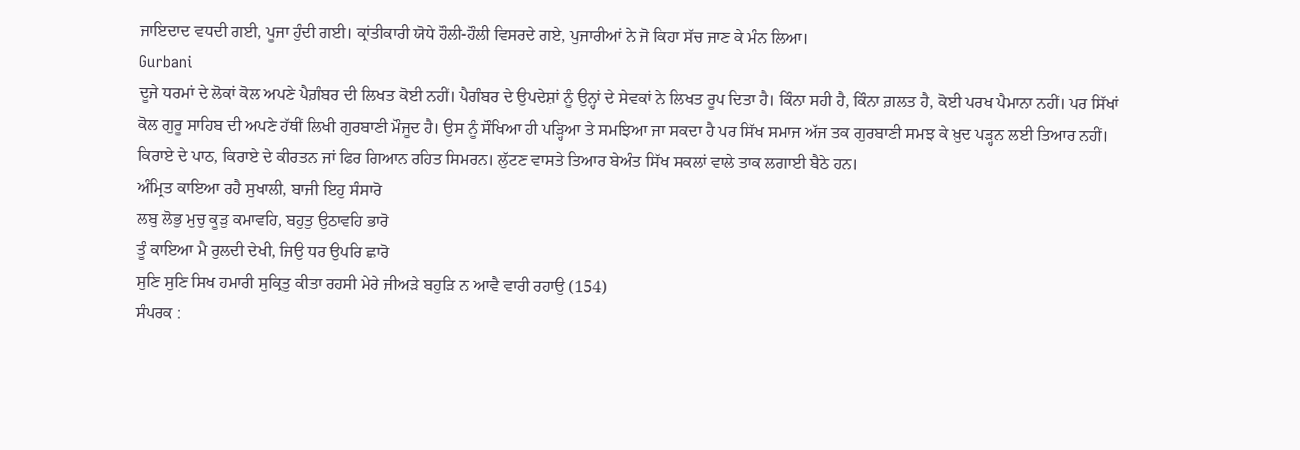ਜਾਇਦਾਦ ਵਧਦੀ ਗਈ, ਪੂਜਾ ਹੁੰਦੀ ਗਈ। ਕ੍ਰਾਂਤੀਕਾਰੀ ਯੋਧੇ ਹੌਲੀ-ਹੌਲੀ ਵਿਸਰਦੇ ਗਏ, ਪੁਜਾਰੀਆਂ ਨੇ ਜੋ ਕਿਹਾ ਸੱਚ ਜਾਣ ਕੇ ਮੰਨ ਲਿਆ।
Gurbani
ਦੂਜੇ ਧਰਮਾਂ ਦੇ ਲੋਕਾਂ ਕੋਲ ਅਪਣੇ ਪੈਗ਼ੰਬਰ ਦੀ ਲਿਖਤ ਕੋਈ ਨਹੀਂ। ਪੈਗੰਬਰ ਦੇ ਉਪਦੇਸ਼ਾਂ ਨੂੰ ਉਨ੍ਹਾਂ ਦੇ ਸੇਵਕਾਂ ਨੇ ਲਿਖਤ ਰੂਪ ਦਿਤਾ ਹੈ। ਕਿੰਨਾ ਸਹੀ ਹੈ, ਕਿੰਨਾ ਗ਼ਲਤ ਹੈ, ਕੋਈ ਪਰਖ ਪੈਮਾਨਾ ਨਹੀਂ। ਪਰ ਸਿੱਖਾਂ ਕੋਲ ਗੁਰੂ ਸਾਹਿਬ ਦੀ ਅਪਣੇ ਹੱਥੀਂ ਲਿਖੀ ਗੁਰਬਾਣੀ ਮੌਜੂਦ ਹੈ। ਉਸ ਨੂੰ ਸੌਖਿਆ ਹੀ ਪੜ੍ਹਿਆ ਤੇ ਸਮਝਿਆ ਜਾ ਸਕਦਾ ਹੈ ਪਰ ਸਿੱਖ ਸਮਾਜ ਅੱਜ ਤਕ ਗੁਰਬਾਣੀ ਸਮਝ ਕੇ ਖ਼ੁਦ ਪੜ੍ਹਨ ਲਈ ਤਿਆਰ ਨਹੀਂ। ਕਿਰਾਏ ਦੇ ਪਾਠ, ਕਿਰਾਏ ਦੇ ਕੀਰਤਨ ਜਾਂ ਫਿਰ ਗਿਆਨ ਰਹਿਤ ਸਿਮਰਨ। ਲੁੱਟਣ ਵਾਸਤੇ ਤਿਆਰ ਬੇਅੰਤ ਸਿੱਖ ਸਕਲਾਂ ਵਾਲੇ ਤਾਕ ਲਗਾਈ ਬੈਠੇ ਹਨ।
ਅੰਮ੍ਰਿਤ ਕਾਇਆ ਰਹੈ ਸੁਖਾਲੀ, ਬਾਜੀ ਇਹੁ ਸੰਸਾਰੋ
ਲਬੁ ਲੋਭੁ ਮੁਚੁ ਕੂੜੁ ਕਮਾਵਹਿ, ਬਹੁਤੁ ਉਠਾਵਹਿ ਭਾਰੋ
ਤੂੰ ਕਾਇਆ ਮੈ ਰੁਲਦੀ ਦੇਖੀ, ਜਿਉ ਧਰ ਉਪਰਿ ਛਾਰੋ
ਸੁਣਿ ਸੁਣਿ ਸਿਖ ਹਮਾਰੀ ਸੁਕ੍ਰਿਤੁ ਕੀਤਾ ਰਹਸੀ ਮੇਰੇ ਜੀਅੜੇ ਬਹੁੜਿ ਨ ਆਵੈ ਵਾਰੀ ਰਹਾਉ (154)
ਸੰਪਰਕ :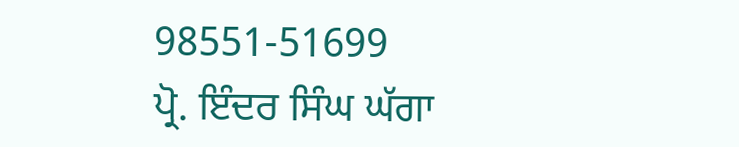98551-51699
ਪ੍ਰੋ. ਇੰਦਰ ਸਿੰਘ ਘੱਗਾ